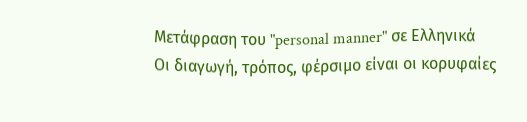Μετάφραση του "personal manner" σε Ελληνικά
Οι διαγωγή, τρόπος, φέρσιμο είναι οι κορυφαίες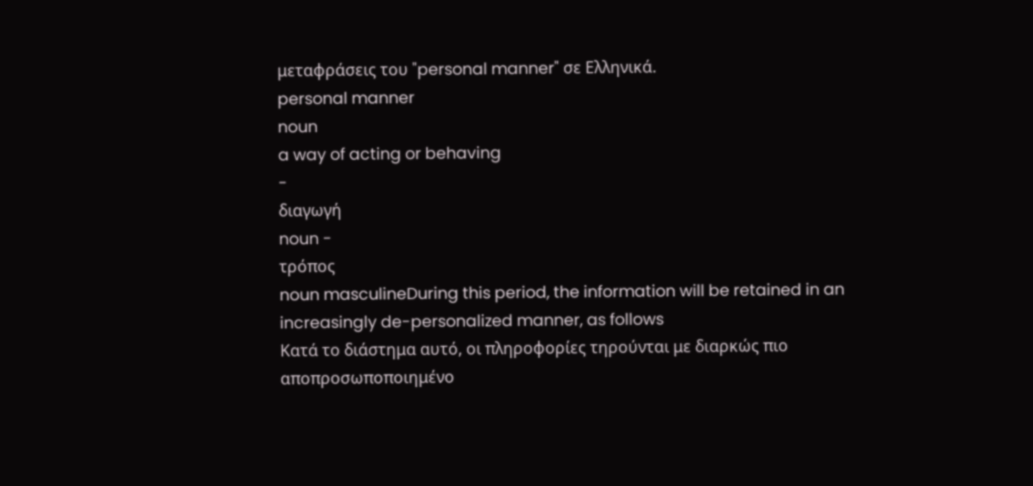μεταφράσεις του "personal manner" σε Ελληνικά.
personal manner
noun
a way of acting or behaving
-
διαγωγή
noun -
τρόπος
noun masculineDuring this period, the information will be retained in an increasingly de-personalized manner, as follows
Κατά το διάστημα αυτό, οι πληροφορίες τηρούνται με διαρκώς πιο αποπροσωποποιημένο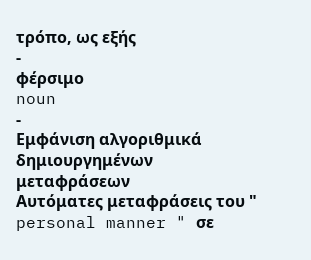τρόπο, ως εξής
-
φέρσιμο
noun
-
Εμφάνιση αλγοριθμικά δημιουργημένων μεταφράσεων
Αυτόματες μεταφράσεις του " personal manner " σε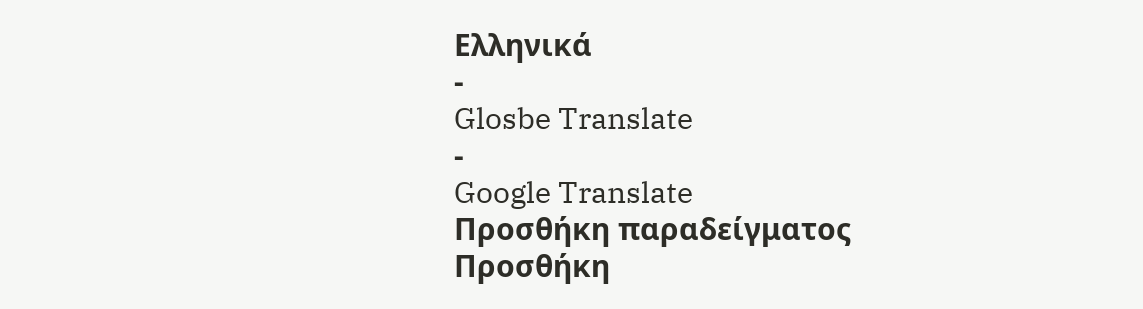Ελληνικά
-
Glosbe Translate
-
Google Translate
Προσθήκη παραδείγματος
Προσθήκη